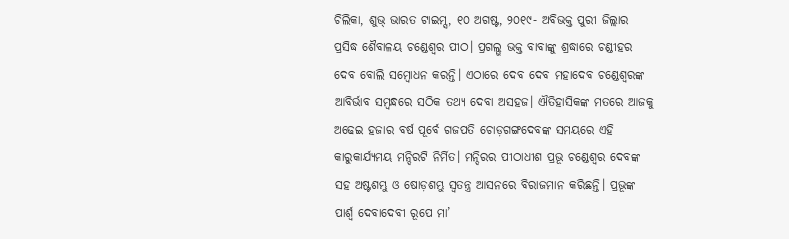ଚିଲିକା, ଶୁଭ୍ ଭାରତ ଟାଇମ୍ସ, ୧୦ ଅଗଷ୍ଟ, ୨୦୧୯- ଅବିଭକ୍ତ ପୁରୀ ଜିଲ୍ଲାର ପ୍ରସିଦ୍ଧ ଶୈବାଳୟ ଚଣ୍ଡେଶ୍ୱର ପୀଠ। ପ୍ରଗଲ୍ଭ ଭକ୍ତ ବାବାଙ୍କୁ ଶ୍ରଦ୍ଧାରେ ଚଣ୍ଡୀହର ଦେବ ବୋଲି ସମ୍ବୋଧନ କରନ୍ତି। ଏଠାରେ ଦେବ ଦେବ ମହାଦେବ ଚଣ୍ଡେଶ୍ୱରଙ୍କ ଆବିର୍ଭାବ ସମ୍ବନ୍ଧରେ ସଠିକ ତଥ୍ୟ ଦେବା ଅସହଜ। ଐତିହାସିକଙ୍କ ମତରେ ଆଜକୁ ଅଢେଇ ହଜାର ବର୍ଷ ପୂର୍ବେ ଗଜପତି ଚୋଡ଼ଗଙ୍ଗଦେବଙ୍କ ସମୟରେ ଏହି କାରୁକାର୍ଯ୍ୟମୟ ମନ୍ଦିରଟି ନିର୍ମିତ। ମନ୍ଦିରର ପୀଠାଧୀଶ ପ୍ରଭୂ ଚଣ୍ଡେଶ୍ୱର ଦେବଙ୍କ ସହ ଅଷ୍ଟଶମ୍ଭୁ ଓ ଷୋଡ଼ଶମ୍ଭୁ ସ୍ୱତନ୍ତ୍ର ଆସନରେ ବିରାଜମାନ କରିଛନ୍ତି। ପ୍ରଭୂଙ୍କ ପାର୍ଶ୍ବ ଦେବାଦେବୀ ରୂପେ ମା’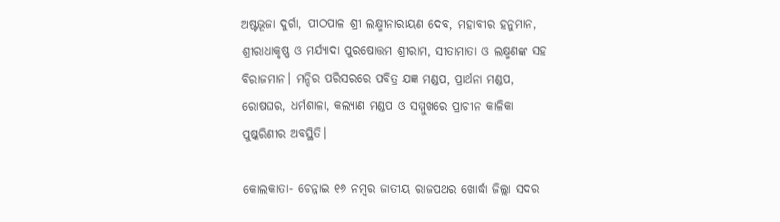ଅଷ୍ଟଭୂଜା ଦୁର୍ଗା, ପୀଠପାଳ ଶ୍ରୀ ଲକ୍ଷ୍ମୀନାରାୟଣ ଦେବ, ମହାବୀର ହନୁମାନ, ଶ୍ରୀରାଧାକୃଷ୍ଣ ଓ ମର୍ଯ୍ୟାଦା ପୁରଷୋତ୍ତମ ଶ୍ରୀରାମ, ସୀତାମାତା ଓ ଲକ୍ଷ୍ମଣଙ୍କ ସହ ବିରାଜମାନ। ମନ୍ଦିର ପରିସରରେ ପବିତ୍ର ଯଜ୍ଞ ମଣ୍ଡପ, ପ୍ରାର୍ଥନା ମଣ୍ଡପ, ରୋଷଘର, ଧର୍ମଶାଳା, କଲ୍ୟାଣ ମଣ୍ଡପ ଓ ସମ୍ମୁଖରେ ପ୍ରାଚୀନ କାଳିକା ପୁଷ୍କରିଣୀର ଅବସ୍ଥିତି।

କୋଲକାତା- ଚେନ୍ନାଇ ୧୬ ନମ୍ବର ଜାତୀୟ ରାଜପଥର ଖୋର୍ଦ୍ଧା ଜିଲ୍ଲା ସଦର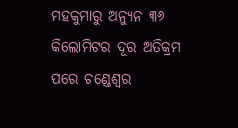ମହକୁମାରୁ ଅନ୍ୟୁନ ୩୬ କିଲୋମିଟର ଦୂର ଅତିକ୍ରମ ପରେ ଚଣ୍ଡେଶ୍ୱର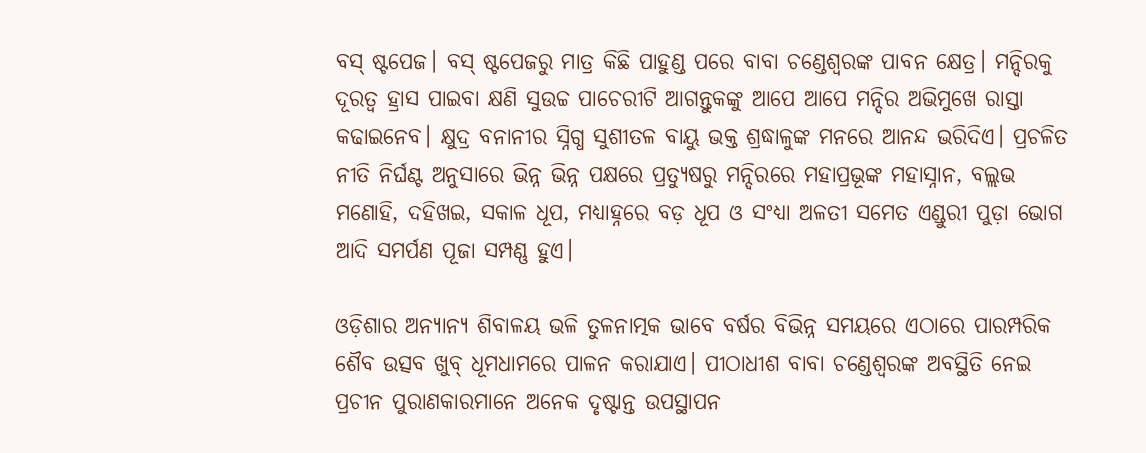ବସ୍ ଷ୍ଟପେଜ। ବସ୍ ଷ୍ଟପେଜରୁ ମାତ୍ର କିଛି ପାହୁଣ୍ଡ ପରେ ବାବା ଚଣ୍ଡେଶ୍ୱରଙ୍କ ପାବନ କ୍ଷେତ୍ର। ମନ୍ଦିରକୁ ଦୂରତ୍ୱ ହ୍ରାସ ପାଇବା କ୍ଷଣି ସୁଉଚ୍ଚ ପାଚେରୀଟି ଆଗନ୍ତୁକଙ୍କୁ ଆପେ ଆପେ ମନ୍ଦିର ଅଭିମୁଖେ ରାସ୍ତା କଢାଇନେବ। କ୍ଷୁଦ୍ର ବନାନୀର ସ୍ନିଗ୍ଧ ସୁଶୀତଳ ବାୟୁ ଭକ୍ତ ଶ୍ରଦ୍ଧାଳୁଙ୍କ ମନରେ ଆନନ୍ଦ ଭରିଦିଏ। ପ୍ରଚଳିତ ନୀତି ନିର୍ଘଣ୍ଟ ଅନୁସାରେ ଭିନ୍ନ ଭିନ୍ନ ପକ୍ଷରେ ପ୍ରତ୍ୟୁଷରୁ ମନ୍ଦିରରେ ମହାପ୍ରଭୂଙ୍କ ମହାସ୍ନାନ, ବଲ୍ଲଭ ମଣୋହି, ଦହିଖଇ, ସକାଳ ଧୂପ, ମଧ୍ୟାହ୍ନରେ ବଡ଼ ଧୂପ ଓ ସଂଧ୍ୟା ଅଳତୀ ସମେତ ଏଣ୍ଡୁରୀ ପୁଡ଼ା ଭୋଗ ଆଦି ସମର୍ପଣ ପୂଜା ସମ୍ପଣ୍ଣ ହୁଏ।

ଓଡ଼ିଶାର ଅନ୍ୟାନ୍ୟ ଶିବାଳୟ ଭଳି ତୁଳନାତ୍ମକ ଭାବେ ବର୍ଷର ବିଭିନ୍ନ ସମୟରେ ଏଠାରେ ପାରମ୍ପରିକ ଶୈବ ଉତ୍ସବ ଖୁବ୍ ଧୂମଧାମରେ ପାଳନ କରାଯାଏ। ପୀଠାଧୀଶ ବାବା ଚଣ୍ଡେଶ୍ୱରଙ୍କ ଅବସ୍ଥିତି ନେଇ ପ୍ରଚୀନ ପୁରାଣକାରମାନେ ଅନେକ ଦୃଷ୍ଟାନ୍ତ ଉପସ୍ଥାପନ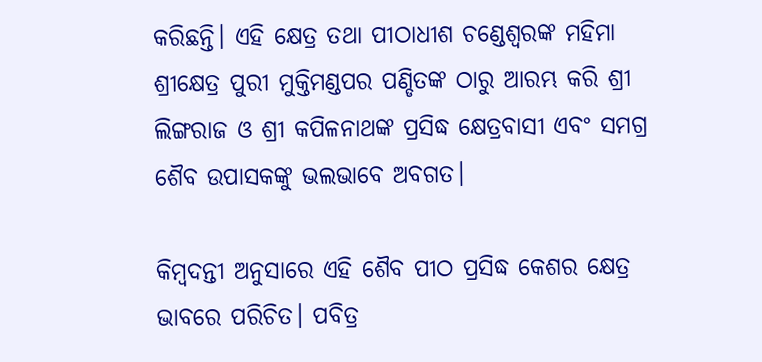କରିଛନ୍ତି। ଏହି କ୍ଷେତ୍ର ତଥା ପୀଠାଧୀଶ ଚଣ୍ଡେଶ୍ୱରଙ୍କ ମହିମା ଶ୍ରୀକ୍ଷେତ୍ର ପୁରୀ ମୁକ୍ତିମଣ୍ଡପର ପଣ୍ଡିତଙ୍କ ଠାରୁ ଆରମ୍ଭ କରି ଶ୍ରୀ ଲିଙ୍ଗରାଜ ଓ ଶ୍ରୀ କପିଳନାଥଙ୍କ ପ୍ରସିଦ୍ଧ କ୍ଷେତ୍ରବାସୀ ଏବଂ ସମଗ୍ର ଶୈବ ଉପାସକଙ୍କୁ ଭଲଭାବେ ଅବଗତ।

କିମ୍ବଦନ୍ତୀ ଅନୁସାରେ ଏହି ଶୈବ ପୀଠ ପ୍ରସିଦ୍ଧ କେଶର କ୍ଷେତ୍ର ଭାବରେ ପରିଚିତ। ପବିତ୍ର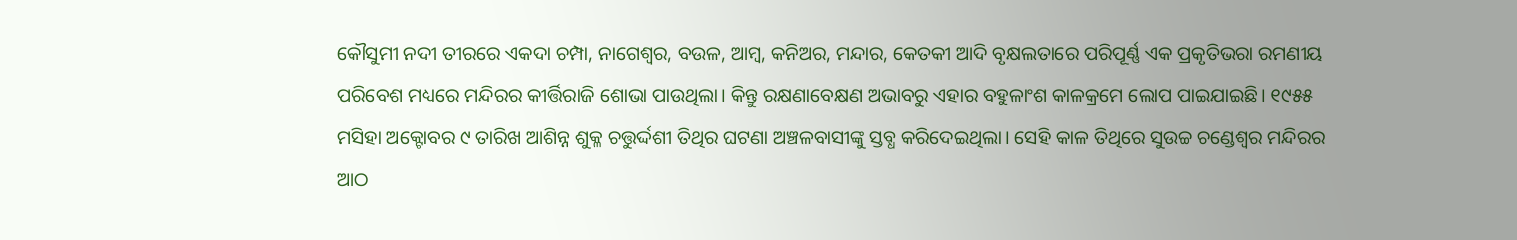କୌସୁମୀ ନଦୀ ତୀରରେ ଏକଦା ଚମ୍ପା, ନାଗେଶ୍ୱର, ବଉଳ, ଆମ୍ବ, କନିଅର, ମନ୍ଦାର, କେତକୀ ଆଦି ବୃକ୍ଷଲତାରେ ପରିପୂର୍ଣ୍ଣ ଏକ ପ୍ରକୃତିଭରା ରମଣୀୟ ପରିବେଶ ମଧ୍ୟରେ ମନ୍ଦିରର କୀର୍ତ୍ତିରାଜି ଶୋଭା ପାଉଥିଲା। କିନ୍ତୁ ରକ୍ଷଣାବେକ୍ଷଣ ଅଭାବରୁ ଏହାର ବହୁଳାଂଶ କାଳକ୍ରମେ ଲୋପ ପାଇଯାଇଛି। ୧୯୫୫ ମସିହା ଅକ୍ଟୋବର ୯ ତାରିଖ ଆଶିନ୍ନ ଶୁକ୍ଳ ଚତ୍ତୁର୍ଦ୍ଦଶୀ ତିଥିର ଘଟଣା ଅଞ୍ଚଳବାସୀଙ୍କୁ ସ୍ତବ୍ଧ କରିଦେଇଥିଲା। ସେହି କାଳ ତିଥିରେ ସୁଉଚ୍ଚ ଚଣ୍ଡେଶ୍ୱର ମନ୍ଦିରର ଆଠ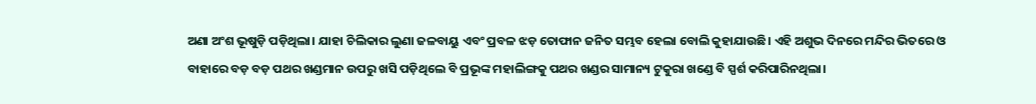ଅଣା ଅଂଶ ଭୂଷୁଡ଼ି ପଡ଼ିଥିଲା। ଯାହା ଚିଲିକାର ଲୁଣା ଜଳବାୟୁ ଏବଂ ପ୍ରବଳ ଝଡ଼ ତୋଫାନ ଜନିତ ସମ୍ଭବ ହେଲା ବୋଲି କୁହାଯାଉଛି। ଏହି ଅଶୁଭ ଦିନରେ ମନ୍ଦିର ଭିତରେ ଓ ବାହାରେ ବଡ଼ ବଡ଼ ପଥର ଖଣ୍ଡମାନ ଉପରୁ ଖସି ପଡ଼ିଥିଲେ ବି ପ୍ରଭୂଙ୍କ ମହାଲିଙ୍ଗକୁ ପଥର ଖଣ୍ଡର ସାମାନ୍ୟ ଟୁକୁରା ଖଣ୍ଡେ ବି ସ୍ପର୍ଶ କରିପାରିନଥିଲା।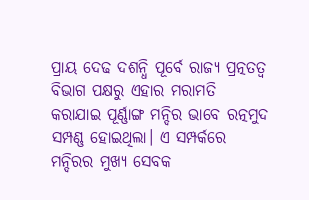ପ୍ରାୟ ଦେଢ ଦଶନ୍ଧି ପୂର୍ବେ ରାଜ୍ୟ ପ୍ରତ୍ନତତ୍ୱ ବିଭାଗ ପକ୍ଷରୁ ଏହାର ମରାମତି କରାଯାଇ ପୂର୍ଣ୍ଣାଙ୍ଗ ମନ୍ଦିର ଭାବେ ରତ୍ନମୁଦ ସମ୍ପଣ୍ଣ ହୋଇଥିଲା। ଏ ସମ୍ପର୍କରେ ମନ୍ଦିରର ମୁଖ୍ୟ ସେବକ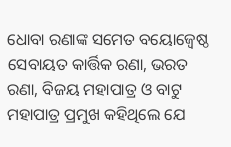ଧୋବା ରଣାଙ୍କ ସମେତ ବୟୋଜ୍ୱେଷ୍ଠ ସେବାୟତ କାର୍ତ୍ତିକ ରଣା, ଭରତ ରଣା, ବିଜୟ ମହାପାତ୍ର ଓ ବାଟୁ ମହାପାତ୍ର ପ୍ରମୁଖ କହିଥିଲେ ଯେ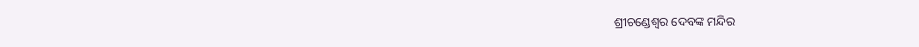ଶ୍ରୀଚଣ୍ଡେଶ୍ୱର ଦେବଙ୍କ ମନ୍ଦିର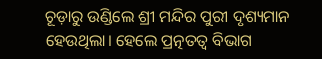ଚୂଡ଼ାରୁ ଉଣ୍ଡିଲେ ଶ୍ରୀ ମନ୍ଦିର ପୁରୀ ଦୃଶ୍ୟମାନ ହେଉଥିଲା। ହେଲେ ପ୍ରତ୍ନତତ୍ୱ ବିଭାଗ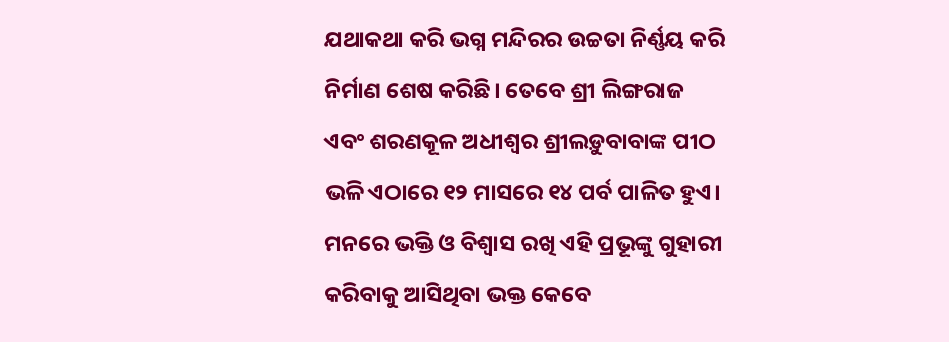ଯଥାକଥା କରି ଭଗ୍ନ ମନ୍ଦିରର ଉଚ୍ଚତା ନିର୍ଣ୍ଣୟ କରି ନିର୍ମାଣ ଶେଷ କରିଛି। ତେବେ ଶ୍ରୀ ଲିଙ୍ଗରାଜ ଏବଂ ଶରଣକୂଳ ଅଧୀଶ୍ୱର ଶ୍ରୀଲଡ଼ୁବାବାଙ୍କ ପୀଠ ଭଳି ଏଠାରେ ୧୨ ମାସରେ ୧୪ ପର୍ବ ପାଳିତ ହୁଏ। ମନରେ ଭକ୍ତି ଓ ବିଶ୍ୱାସ ରଖି ଏହି ପ୍ରଭୂଙ୍କୁ ଗୁହାରୀ କରିବାକୁ ଆସିଥିବା ଭକ୍ତ କେବେ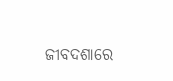ଜୀବଦଶାରେ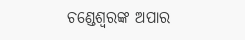ଚଣ୍ଡେଶ୍ୱରଙ୍କ ଅପାର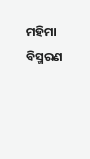ମହିମା ବିସ୍ମରଣ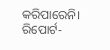କରିପାରେନି। ରିପୋର୍ଟ-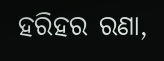ହରିହର ରଣା,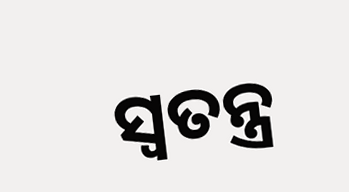ସ୍ୱତନ୍ତ୍ର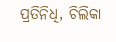ପ୍ରତିନିଧି, ଚିଲିକା